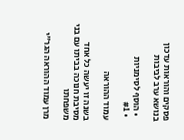פסקים והוראות עדכון בנושא ערב לביבות

  • הוסף לסימניות
  • #1

עמוד ההוראה

בשנה זו יעשה כל אחד מסיבת חנוכה בביתו עם בני משפחתו

מרן עמוד ההוראה הגר"י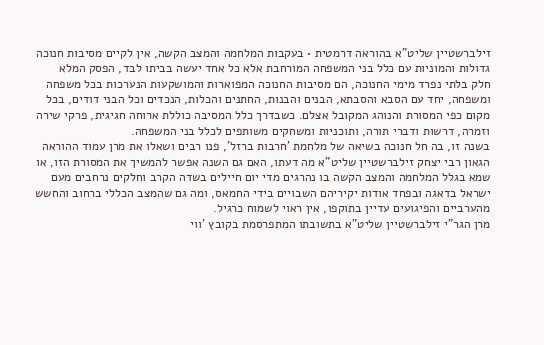זילברשטיין שליט"א בהוראה דרמטית • בעקבות המלחמה והמצב הקשה, אין לקיים מסיבות חנוכה גדולות והמוניות עם כלל בני המשפחה המורחבת אלא כל אחד יעשה בביתו לבד, הפסק המלא
חלק בלתי נפרד מימי החנוכה, הם מסיבות החנוכה המפוארות והמושקעות הנערכות בכל משפחה ומשפחה, יחד עם הסבא והסבתא, הבנים והבנות, החתנים והכלות, הנכדים וכל הבני דודים, בכל מקום כפי המסורת והנוהג המקובל אצלם. כשבדרך כלל המסיבה כוללת ארוחה חגיגית, פרקי שירה וזמרה, דרשות ודברי תורה, ותוכניות ומשחקים משותפים לכלל בני המשפחה.
בשנה זו, בה חל חנוכה בשיאה של מלחמת 'חרבות ברזל', פנו רבים ושאלו את מרן עמוד ההוראה הגאון רבי יצחק זילברשטיין שליט"א מה דעתו, האם גם השנה אפשר להמשיך את המסורת הזו, או שמא בגלל המלחמה והמצב הקשה בו נהרגים מדי יום חיילים בשדה הקרב וחלקים נרחבים מעם ישראל בדאגה ובפחד אודות יקיריהם השבויים בידי החמאס, ומה גם שהמצב הכללי ברחוב והחשש מהערביים והפיגועים עדיין בתוקפו, אין ראוי לשמוח כרגיל.
מרן הגר"י זילברשטיין שליט"א בתשובתו המתפרסמת בקובץ 'ווי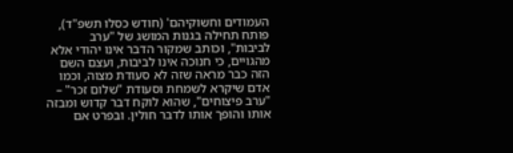העמודים וחשוקיהם' (חודש כסלו תשפ"ד), פותח תחילה בגנות המושג של "ערב לביבות", וכותב שמקור הדבר אינו יהודי אלא מהגויים, כי חנוכה אינו לביבות, ועצם השם הזה כבר מראה שזה לא סעודת מצוה, וכמו אדם שיקרא לשמחת וסעודת "שלום זכר" – "ערב פיצוחים", שהוא לוקח דבר קדוש ומבזה אותו והופך אותו לדבר חולין. ובפרט אם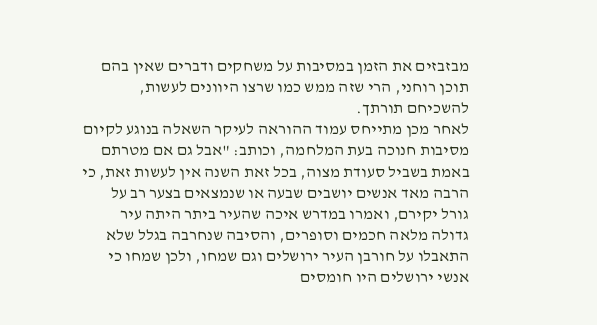מבזבזים את הזמן במסיבות על משחקים ודברים שאין בהם תוכן רוחני, הרי שזה ממש כמו שרצו היוונים לעשות, להשכיחם תורתך.
לאחר מכן מתייחס עמוד ההוראה לעיקר השאלה בנוגע לקיום מסיבות חנוכה בעת המלחמה, וכותב: "אבל גם אם מטרתם באמת בשביל סעודת מצוה, בכל זאת השנה אין לעשות זאת, כי הרבה מאד אנשים יושבים שבעה או שנמצאים בצער רב על גורל יקירם, ואמרו במדרש איכה שהעיר ביתר היתה עיר גדולה מלאה חכמים וסופרים, והסיבה שנחרבה בגלל שלא התאבלו על חורבן העיר ירושלים וגם שמחו, ולכן שמחו כי אנשי ירושלים היו חומסים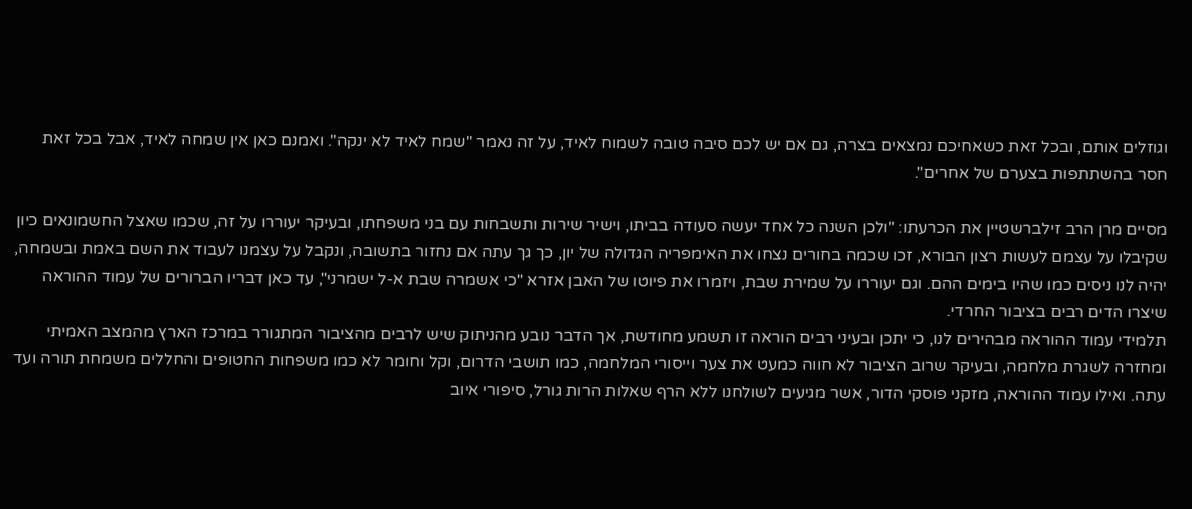וגוזלים אותם, ובכל זאת כשאחיכם נמצאים בצרה, גם אם יש לכם סיבה טובה לשמוח לאיד, על זה נאמר "שמח לאיד לא ינקה". ואמנם כאן אין שמחה לאיד, אבל בכל זאת חסר בהשתתפות בצערם של אחרים".

מסיים מרן הרב זילברשטיין את הכרעתו: "ולכן השנה כל אחד יעשה סעודה בביתו, וישיר שירות ותשבחות עם בני משפחתו, ובעיקר יעוררו על זה, שכמו שאצל החשמונאים כיון שקיבלו על עצמם לעשות רצון הבורא, זכו שכמה בחורים נצחו את האימפריה הגדולה של יון, כך גך עתה אם נחזור בתשובה, ונקבל על עצמנו לעבוד את השם באמת ובשמחה, יהיה לנו ניסים כמו שהיו בימים ההם. וגם יעוררו על שמירת שבת, ויזמרו את פיוטו של האבן אזרא "כי אשמרה שבת א-ל ישמרני", עד כאן דבריו הברורים של עמוד ההוראה שיצרו הדים רבים בציבור החרדי.
תלמידי עמוד ההוראה מבהירים לנו, כי יתכן ובעיני רבים הוראה זו תשמע מחודשת, אך הדבר נובע מהניתוק שיש לרבים מהציבור המתגורר במרכז הארץ מהמצב האמיתי ומחזרה לשגרת מלחמה, ובעיקר שרוב הציבור לא חווה כמעט את צער וייסורי המלחמה, כמו תושבי הדרום, וקל וחומר לא כמו משפחות החטופים והחללים משמחת תורה ועד עתה. ואילו עמוד ההוראה, מזקני פוסקי הדור, אשר מגיעים לשולחנו ללא הרף שאלות הרות גורל, סיפורי איוב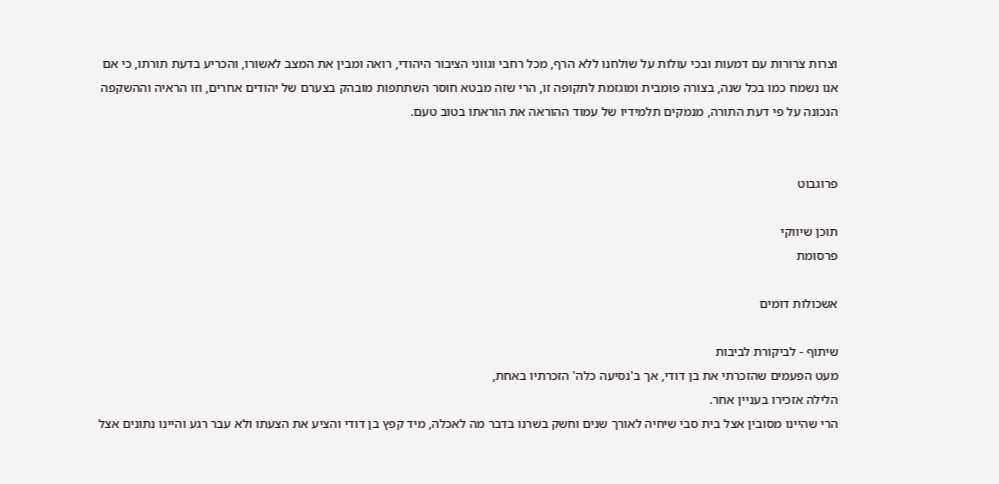וצרות צרורות עם דמעות ובכי עולות על שולחנו ללא הרף, מכל רחבי וגווני הציבור היהודי, רואה ומבין את המצב לאשורו, והכריע בדעת תורתו, כי אם אנו נשמח כמו בכל שנה, בצורה פומבית ומוגזמת לתקופה זו, הרי שזה מבטא חוסר השתתפות מובהק בצערם של יהודים אחרים, וזו הראיה וההשקפה הנכונה על פי דעת התורה, מנמקים תלמידיו של עמוד ההוראה את הוראתו בטוב טעם.


פרוגבוט

תוכן שיווקי
פרסומת

אשכולות דומים

שיתוף - לביקורת לביבות
מעט הפעמים שהזכרתי את בן דודי, אך ב'נסיעה כלה' הזכרתיו באחת,
הלילה אזכירו בעניין אחר.
הרי שהיינו מסובין אצל בית סבי שיחיה לאורך שנים וחשק בשרנו בדבר מה לאכלה, מיד קפץ בן דודי והציע את הצעתו ולא עבר רגע והיינו נתונים אצל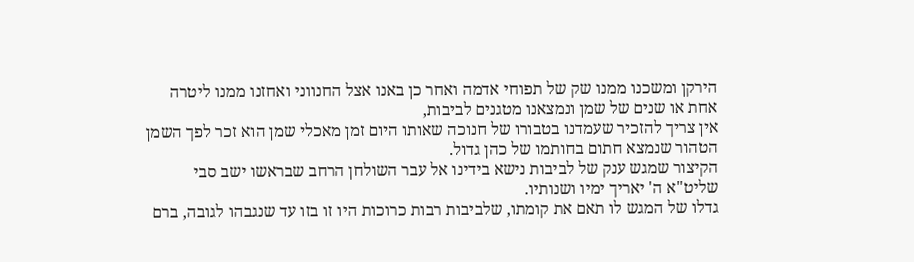הירקן ומשכנו ממנו שק של תפוחי אדמה ואחר כן באנו אצל החנווני ואחזנו ממנו ליטרה אחת או שנים של שמן ונמצאנו מטגנים לביבות,
אין צריך להזכיר שעמדנו בטבורו של חנוכה שאותו היום זמן מאכלי שמן הוא זכר לפך השמן הטהור שנמצא חתום בחותמו של כהן גדול.
הקיצור שמגש ענק של לביבות נישא בידינו אל עבר השולחן הרחב שבראשו ישב סבי שליט"א ה' יאריך ימיו ושנותיו.
גדלו של המגש לו תאם את קומתו, שלביבות רבות כרוכות היו זו בזו עד שנגבהו לגובה, ברם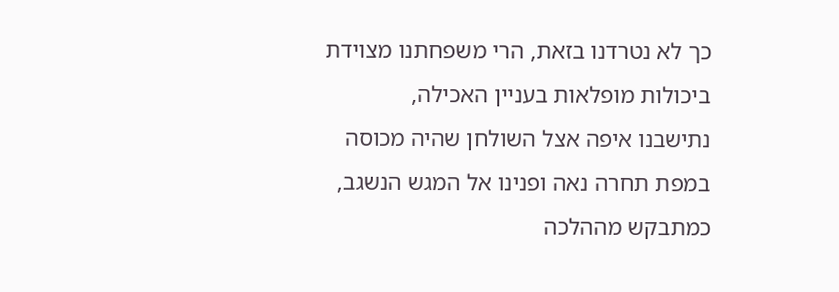כך לא נטרדנו בזאת, הרי משפחתנו מצוידת ביכולות מופלאות בעניין האכילה,
נתישבנו איפה אצל השולחן שהיה מכוסה במפת תחרה נאה ופנינו אל המגש הנשגב, כמתבקש מההלכה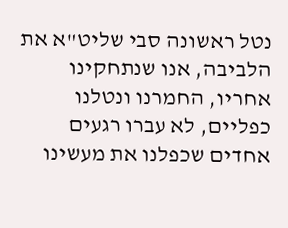נטל ראשונה סבי שליט"א את הלביבה, אנו שנתחקינו אחריו, החמרנו ונטלנו כפליים, לא עברו רגעים אחדים שכפלנו את מעשינו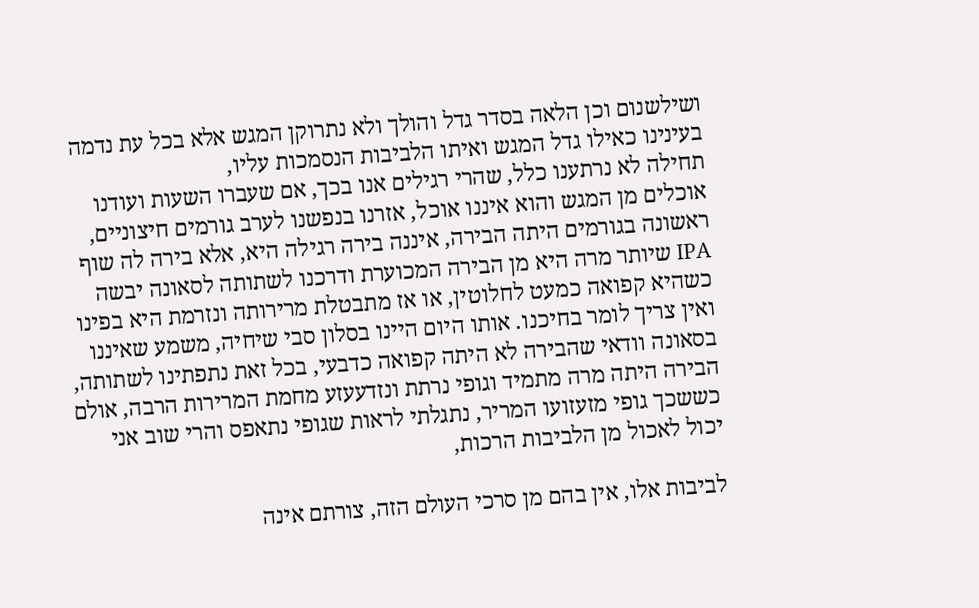ושילשנום וכן הלאה בסדר גדל והולך ולא נתרוקן המגש אלא בכל עת נדמה בעינינו כאילו גדל המגש ואיתו הלביבות הנסמכות עליו,
תחילה לא נרתענו כלל, שהרי רגילים אנו בכך, אם שעברו השעות ועודנו אוכלים מן המגש והוא איננו אוכל, אזרנו בנפשנו לערב גורמים חיצוניים,
ראשונה בגורמים היתה הבירה, איננה בירה רגילה היא, אלא בירה לה שוף IPA שיותר מרה היא מן הבירה המכוערת ודרכנו לשתותה לסאונה יבשה כשהיא קפואה כמעט לחלוטין, או אז מתבטלת מרירותה ונזרמת היא בפינו ואין צריך לומר בחיכנו. אותו היום היינו בסלון סבי שיחיה, משמע שאיננו בסאונה וודאי שהבירה לא היתה קפואה כדבעי, בכל זאת נתפתינו לשתותה,
הבירה היתה מרה מתמיד וגופי נרתת ונזדעעזע מחמת המרירות הרבה, אולם כששכך גופי מזעזועו המריר, נתגלתי לראות שגופי נתאפס והרי שוב אני יכול לאכול מן הלביבות הרכות,

לביבות אלו, אין בהם מן סרכי העולם הזה, צורתם אינה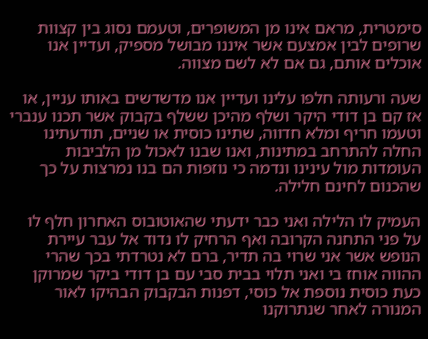סימטרית, מראם אינו מן המשופרים, וטעמם נסוג בין קצוות שרופים לבין אמצעם אשר איננו מבושל מספיק, ועדיין אנו אוכלים אותם, גם אם לא לשם מצווה.

שעה ורעותה חלפו עלינו ועדיין אנו מדשדשים באותו עניין, או אז קם בן דודי היקר ושלף מהיכן ששלף בקבוק אשר תכנו ענברי וטעמו חריף ומלא חדווה, שתינו כוסית או שניים, תודעתינו החלה להתרחב במתינות, ואנו שבנו לאכול מן הלביבות העומדות מול עינינו ונדמה כי נוזפות הם בנו נמרצות על כך שהכנום לחינם חלילה.

העמיק לו הלילה ואני כבר ידעתי שהאוטובוס האחרון חלף לו על פני התחנה הקרובה ואף הרחיק לו נדוד אל עבר עיירת הנופש אשר אני שרוי בה תדיר, ברם לא נטרדתי בכך שהרי ההווה אוחז בי ואני תלוי בבית סבי עם בן דודי ביקר שמרוקן כעת כוסית נוספת אל כוסי, דפנות הבקבוק הבהיקו לאור המנורה לאחר שנתרוקנו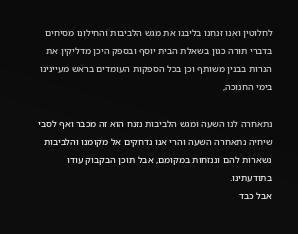לחלוטין ואנו זנחנו בליבנו את מגש הלביבות והחילונו מסיחים בדברי תורה כגון בשאלת הבית יוסף ובספק היכן מדליקין את הנרות בבנין משותף וכן בכל הספקות העומדים בראש מעיינינו בימי החנוכה,

נתאחרה לנו השעה ומגש הלביבות נזנח הוא זה מכבר ואף לסבי שיחיה נתאחרה השעה והרי אנו נדחקים אל מקומנו והלביבות נשארות להם וננזחות במקומם, אבל תוכן הבקבוק עודו בתודעתינו.
אבל כבד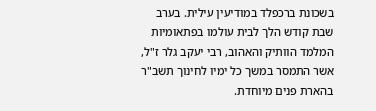בשכונת ברכפלד במודיעין עילית. בערב שבת קודש הלך לבית עולמו בפתאומיות המלמד הוותיק והאהוב, רבי יעקב גלר ז"ל, אשר התמסר במשך כל ימיו לחינוך תשב"ר בהארת פנים מיוחדת.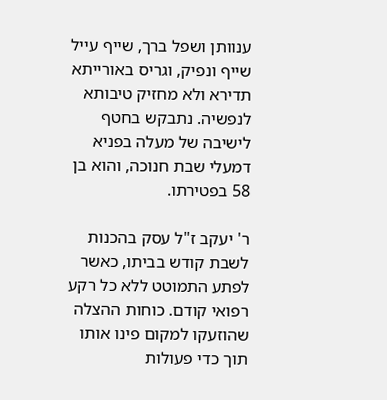ענוותן ושפל ברך, שייף עייל שייף ונפיק, וגריס באורייתא תדירא ולא מחזיק טיבותא לנפשיה. נתבקש בחטף לישיבה של מעלה בפניא דמעלי שבת חנוכה, והוא בן 58 בפטירתו.

ר' יעקב ז"ל עסק בהכנות לשבת קודש בביתו, כאשר לפתע התמוטט ללא כל רקע רפואי קודם. כוחות ההצלה שהוזעקו למקום פינו אותו תוך כדי פעולות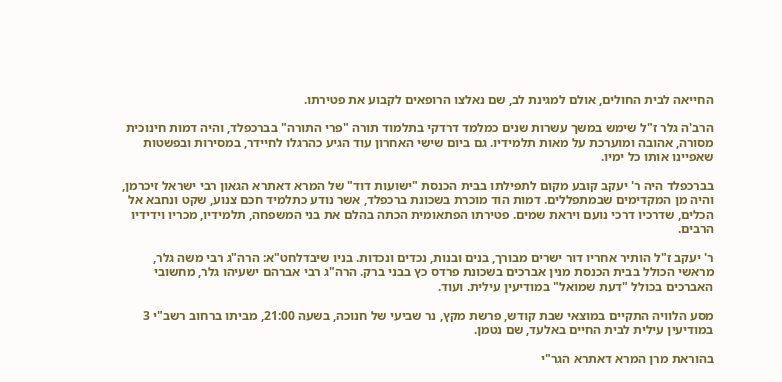החייאה לבית החולים, אולם למגינת לב, שם נאלצו הרופאים לקבוע את פטירתו.

הרב'ה גלר ז"ל שימש במשך עשרות שנים כמלמד דרדקי בתלמוד תורה "פרי התורה" בברכפלד, והיה דמות חינוכית מסורה, אהובה ומוערכת על מאות תלמידיו. גם ביום שישי האחרון עוד הגיע כהרגלו לחיידר, במסירות ובפשטות שאפיינו אותו כל ימיו.

בברכפלד היה ר' יעקב קובע מקום לתפילתו בבית הכנסת "ישועות דוד" של המרא דאתרא הגאון רבי ישראל זיכרמן, והיה מן המקדימים שבמתפללים. דמות הוד מוכרת בשכונת ברכפלד, אשר נודע כתלמיד חכם צנוע, שקט ונחבא אל הכלים, שדרכיו דרכי נועם ויראת שמים. פטירתו הפתאומית הכתה בהלם את בני המשפחה, תלמידיו, מכריו וידידיו הרבים.

ר' יעקב ז"ל הותיר אחריו דור ישרים מבורך, בנים ובנות, נכדים ונכדות. בניו שיבדלחט"א: הרה"ג רבי משה גלר, מראשי הכולל בבית הכנסת מנין אברכים בשכונת פרדס כץ בבני ברק. הרה"ג רבי אברהם ישעיהו גלר, מחשובי האברכים בכולל "דעת שמואל" במודיעין עילית. ועוד.

מסע הלוויה התקיים במוצאי שבת קודש, פרשת מקץ, נר שביעי של חנוכה, בשעה 21:00, מביתו ברחוב רשב"י 3 במודיעין עילית לבית החיים באלעד, שם נטמן.

בהוראת מרן המרא דאתרא הגר"י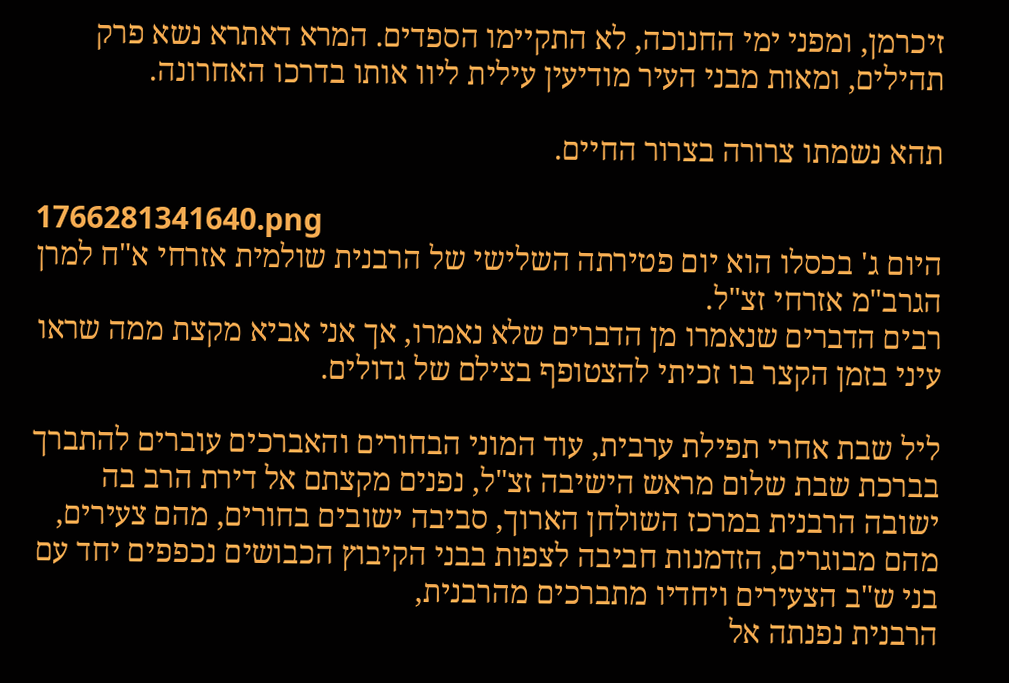זיכרמן, ומפני ימי החנוכה, לא התקיימו הספדים. המרא דאתרא נשא פרק תהילים, ומאות מבני העיר מודיעין עילית ליוו אותו בדרכו האחרונה.

תהא נשמתו צרורה בצרור החיים.

1766281341640.png
היום ג' בכסלו הוא יום פטירתה השלישי של הרבנית שולמית אזרחי א"ח למרן הגרב"מ אזרחי זצ"ל.
רבים הדברים שנאמרו מן הדברים שלא נאמרו, אך אני אביא מקצת ממה שראו עיני בזמן הקצר בו זכיתי להצטופף בצילם של גדולים.

ליל שבת אחרי תפילת ערבית, עוד המוני הבחורים והאברכים עוברים להתברך בברכת שבת שלום מראש הישיבה זצ"ל, נפנים מקצתם אל דירת הרב בה ישובה הרבנית במרכז השולחן הארוך, סביבה ישובים בחורים, מהם צעירים, מהם מבוגרים, הזדמנות חביבה לצפות בבני הקיבוץ הכבושים נכפפים יחד עם בני ש"ב הצעירים ויחדיו מתברכים מהרבנית,
הרבנית נפנתה אל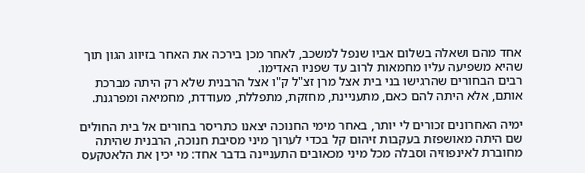אחד מהם ושאלה בשלום אביו שנפל למשכב, לאחר מכן בירכה את האחר בזיווג הגון תוך שהיא משפיעה עליו מחמאות לרוב עד שפניו האדימו.
רבים הבחורים שהרגישו בני בית אצל מרן זצ"ל ק"ו אצל הרבנית שלא רק היתה מברכת אותם, אלא היתה להם כאם, מתעניינת, מחזקת, מתפללת, מעודדת, מחמיאה ומפרגנת.

ימיה האחרונים זכורים לי יותר, באחר מימי החנוכה יצאנו כתריסר בחורים אל בית החולים שם היתה מאושפזת בעקבות זיהום קל בכדי לערוך מיני מסיבת חנוכה, הרבנית שהיתה מחוברת לאינפוזיה וסבלה מכל מיני מכאובים התעניינה בדבר אחד: מי יכין את הלאטקעס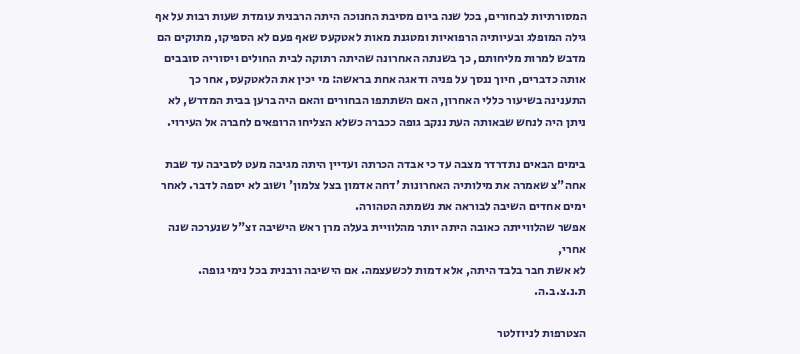המסורתיות לבחורים, בכל שנה ביום מסיבת החנוכה היתה הרבנית עומדת שעות רבות על אף גילה המופלג ובעיותיה הרפואיות ומטגנת מאות לאטקעס שאף פעם לא הספיקו, מתוקים הם מדבש למרות מליחותם, כך בשנתה האחרונה שהיתה רתוקה לבית החולים ויסוריה סובבים אותה כדברים, חיוך ננסך על פניה ודאגה אחת בראשה: מי יכין את הלאטקעס, אחר כך התענינה בשיעור כללי האחרון, האם השתתפו הבחורים והאם היה ברען בבית המדרש, לא ניתן היה לנחש שבאותה העת ננקב גופה ככברה כשלא הצליחו הרופאים לחברה אל העירוי.

בימים הבאים נתדרדר מצבה עד כי אבדה הכרתה ועדיין היתה מגיבה מעט לסביבה עד שבת אחה"צ שאמרה את מילותיה האחרונות 'דחה אדמון בצל צלמון' ושוב לא יספה לדבר. לאחר ימים אחדים השיבה לבוראה את נשמתה הטהורה.
אפשר שהלווייתה כאובה היתה יותר מהלוויית בעלה מרן ראש הישיבה זצ"ל שנערכה שנה אחרי,
לא אשת חבר בלבד היתה, אלא דמות לכשעצמה. אם הישיבה ורבנית בכל נימי גופה.
ת.נ.צ.ב.ה.

הצטרפות לניוזלטר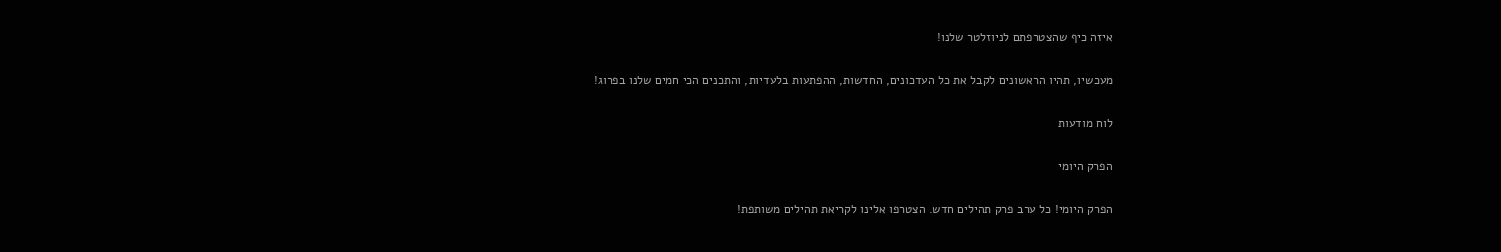איזה כיף שהצטרפתם לניוזלטר שלנו!

מעכשיו, תהיו הראשונים לקבל את כל העדכונים, החדשות, ההפתעות בלעדיות, והתכנים הכי חמים שלנו בפרוג!

לוח מודעות

הפרק היומי

הפרק היומי! כל ערב פרק תהילים חדש. הצטרפו אלינו לקריאת תהילים משותפת!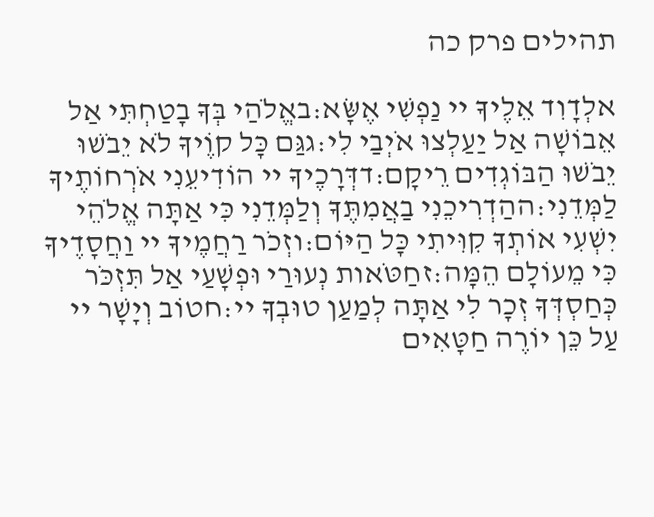תהילים פרק כה

אלְדָוִד אֵלֶיךָ יי נַפְשִׁי אֶשָּׂא:באֱלֹהַי בְּךָ בָטַחְתִּי אַל אֵבוֹשָׁה אַל יַעַלְצוּ אֹיְבַי לִי:גגַּם כָּל קוֶֹיךָ לֹא יֵבֹשׁוּ יֵבֹשׁוּ הַבּוֹגְדִים רֵיקָם:דדְּרָכֶיךָ יי הוֹדִיעֵנִי אֹרְחוֹתֶיךָ לַמְּדֵנִי:ההַדְרִיכֵנִי בַאֲמִתֶּךָ וְלַמְּדֵנִי כִּי אַתָּה אֱלֹהֵי יִשְׁעִי אוֹתְךָ קִוִּיתִי כָּל הַיּוֹם:וזְכֹר רַחֲמֶיךָ יי וַחֲסָדֶיךָ כִּי מֵעוֹלָם הֵמָּה:זחַטֹּאות נְעוּרַי וּפְשָׁעַי אַל תִּזְכֹּר כְּחַסְדְּךָ זְכָר לִי אַתָּה לְמַעַן טוּבְךָ יי:חטוֹב וְיָשָׁר יי עַל כֵּן יוֹרֶה חַטָּאִים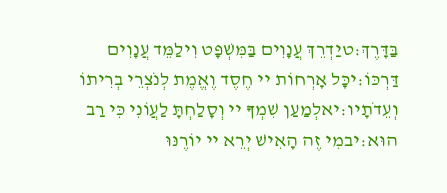בַּדָּרֶךְ:טיַדְרֵךְ עֲנָוִים בַּמִּשְׁפָּט וִילַמֵּד עֲנָוִים דַּרְכּוֹ:יכָּל אָרְחוֹת יי חֶסֶד וֶאֱמֶת לְנֹצְרֵי בְרִיתוֹ וְעֵדֹתָיו:יאלְמַעַן שִׁמְךָ יי וְסָלַחְתָּ לַעֲוֹנִי כִּי רַב הוּא:יבמִי זֶה הָאִישׁ יְרֵא יי יוֹרֶנּוּ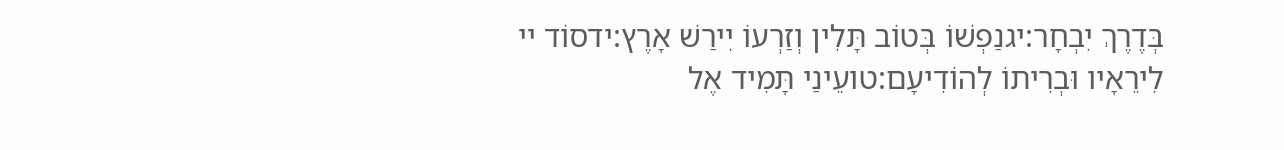בְּדֶרֶךְ יִבְחָר:יגנַפְשׁוֹ בְּטוֹב תָּלִין וְזַרְעוֹ יִירַשׁ אָרֶץ:ידסוֹד יי לִירֵאָיו וּבְרִיתוֹ לְהוֹדִיעָם:טועֵינַי תָּמִיד אֶל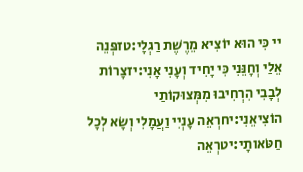יי כִּי הוּא יוֹצִיא מֵרֶשֶׁת רַגְלָי:טזפְּנֵה אֵלַי וְחָנֵּנִי כִּי יָחִיד וְעָנִי אָנִי:יזצָרוֹת לְבָבִי הִרְחִיבוּ מִמְּצוּקוֹתַי הוֹצִיאֵנִי:יחרְאֵה עָנְיִי וַעֲמָלִי וְשָׂא לְכָל חַטֹּאותָי:יטרְאֵה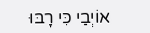אוֹיְבַי כִּי רָבּוּ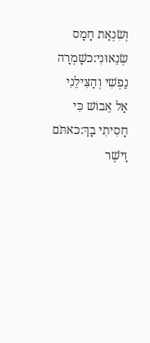וְשִׂנְאַת חָמָס שְׂנֵאוּנִי:כשָׁמְרָה נַפְשִׁי וְהַצִּילֵנִי אַל אֵבוֹשׁ כִּי חָסִיתִי בָךְ:כאתֹּם וָיֹשֶׁר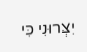יִצְּרוּנִי כִּי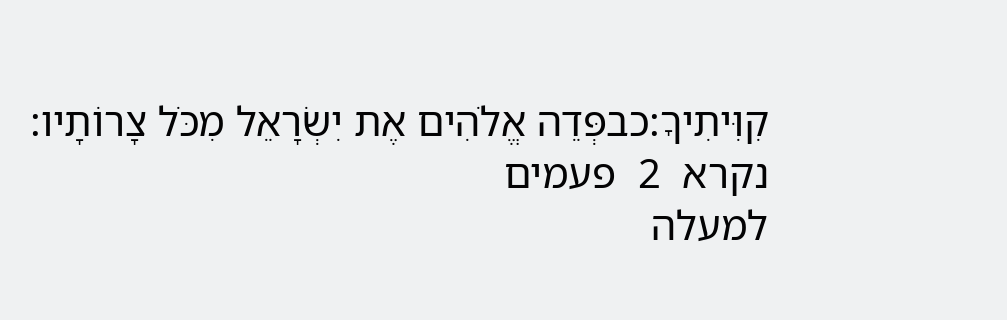קִוִּיתִיךָ:כבפְּדֵה אֱלֹהִים אֶת יִשְׂרָאֵל מִכֹּל צָרוֹתָיו:
נקרא  2  פעמים
למעלה